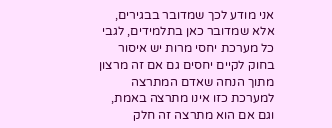אני מודע לכך שמדובר בבגירים, אלא שמדובר כאן בתלמידים, לגבי כל מערכת יחסי מרות יש איסור בחוק לקיים יחסים גם אם זה מרצון מתוך הנחה שאדם המתרצה למערכת כזו אינו מתרצה באמת, וגם אם הוא מתרצה זה חלק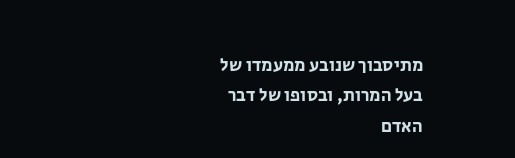מתיסבוך שנובע ממעמדו של בעל המרות, ובסופו של דבר האדם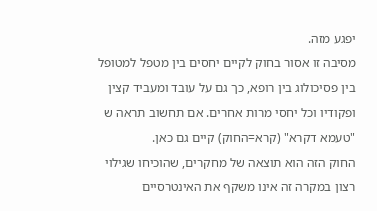יפגע מזה.
מסיבה זו אסור בחוק לקיים יחסים בין מטפל למטופל בין פסיכולוג בין רופא, כך גם על עובד ומעביד קצין ופקודיו וכל יחסי מרות אחרים. אם תחשוב תראה ש "טעמא דקרא" (קרא=החוק) קיים גם כאן.
החוק הזה הוא תוצאה של מחקרים, שהוכיחו שגילוי רצון במקרה זה אינו משקף את האינטרסיים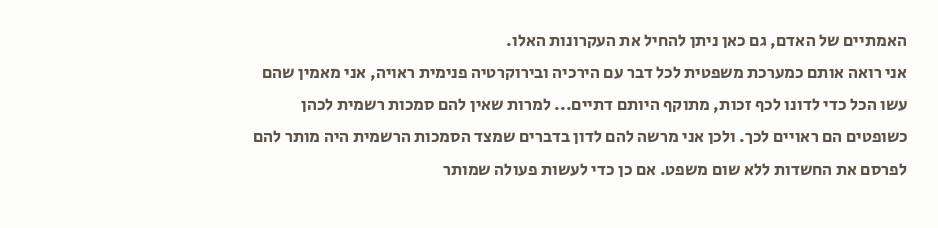האמתיים של האדם, גם כאן ניתן להחיל את העקרונות האלו.
אני רואה אותם כמערכת משפטית לכל דבר עם הירכיה ובירוקרטיה פנימית ראויה, אני מאמין שהם עשו הכל כדי לדונו לכף זכות, מתוקף היותם דתיים... למרות שאין להם סמכות רשמית לכהן כשופטים הם ראויים לכך. ולכן אני מרשה להם לדון בדברים שמצד הסמכות הרשמית היה מותר להם לפרסם את החשדות ללא שום משפט. אם כן כדי לעשות פעולה שמותר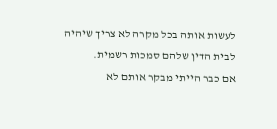לעשות אותה בכל מקרה לא צריך שיהיה לבית הדין שלהם סמכות רשמית.
אם כבר הייתי מבקר אותם לא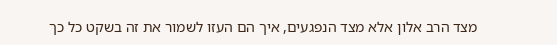מצד הרב אלון אלא מצד הנפגעים, איך הם העזו לשמור את זה בשקט כל כך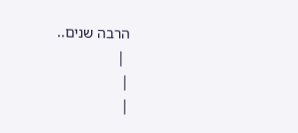הרבה שנים..
 |
|
|